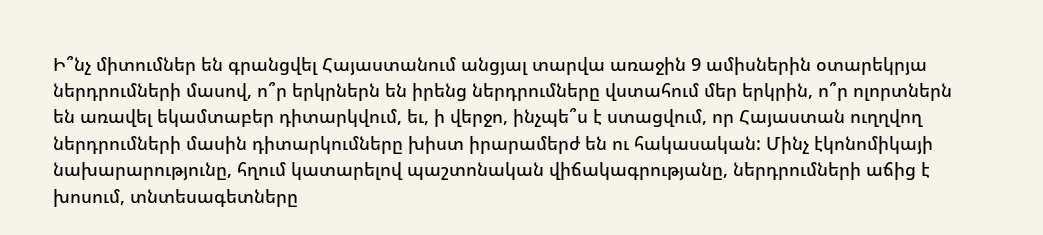Ի՞նչ միտումներ են գրանցվել Հայաստանում անցյալ տարվա առաջին 9 ամիսներին օտարեկրյա ներդրումների մասով, ո՞ր երկրներն են իրենց ներդրումները վստահում մեր երկրին, ո՞ր ոլորտներն են առավել եկամտաբեր դիտարկվում, եւ, ի վերջո, ինչպե՞ս է ստացվում, որ Հայաստան ուղղվող ներդրումների մասին դիտարկումները խիստ իրարամերժ են ու հակասական: Մինչ էկոնոմիկայի նախարարությունը, հղում կատարելով պաշտոնական վիճակագրությանը, ներդրումների աճից է խոսում, տնտեսագետները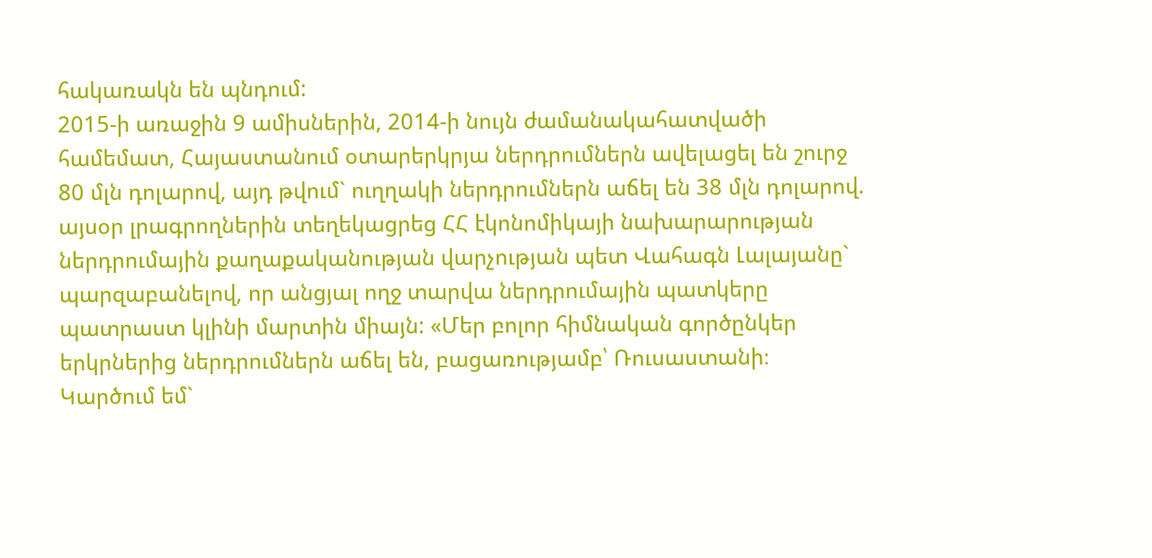հակառակն են պնդում:
2015-ի առաջին 9 ամիսներին, 2014-ի նույն ժամանակահատվածի համեմատ, Հայաստանում օտարերկրյա ներդրումներն ավելացել են շուրջ 80 մլն դոլարով, այդ թվում` ուղղակի ներդրումներն աճել են 38 մլն դոլարով. այսօր լրագրողներին տեղեկացրեց ՀՀ էկոնոմիկայի նախարարության ներդրումային քաղաքականության վարչության պետ Վահագն Լալայանը` պարզաբանելով, որ անցյալ ողջ տարվա ներդրումային պատկերը պատրաստ կլինի մարտին միայն: «Մեր բոլոր հիմնական գործընկեր երկրներից ներդրումներն աճել են, բացառությամբ՝ Ռուսաստանի։ Կարծում եմ`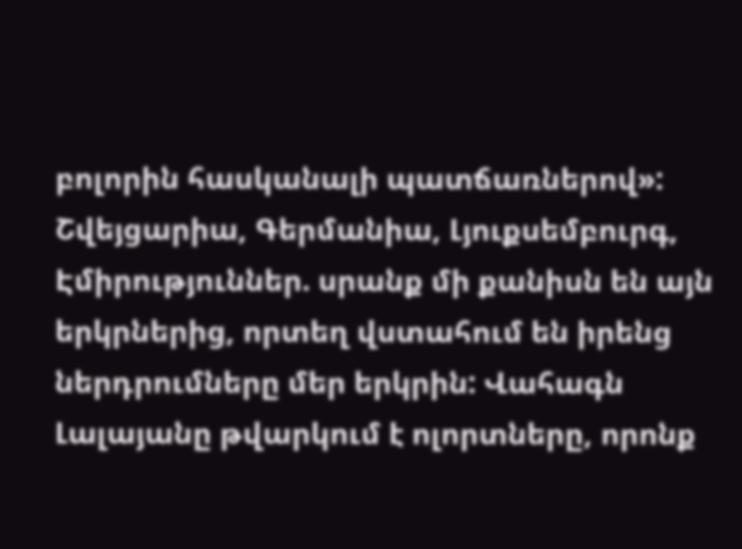բոլորին հասկանալի պատճառներով»:
Շվեյցարիա, Գերմանիա, Լյուքսեմբուրգ, Էմիրություններ. սրանք մի քանիսն են այն երկրներից, որտեղ վստահում են իրենց ներդրումները մեր երկրին: Վահագն Լալայանը թվարկում է ոլորտները, որոնք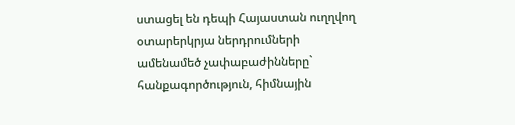ստացել են դեպի Հայաստան ուղղվող օտարերկրյա ներդրումների ամենամեծ չափաբաժինները` հանքագործություն, հիմնային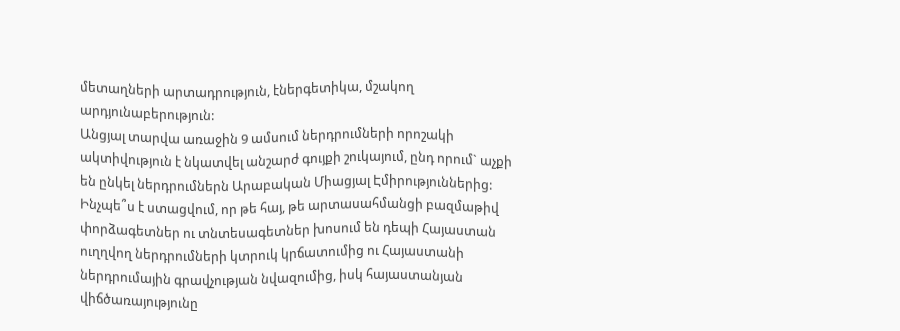մետաղների արտադրություն, էներգետիկա, մշակող արդյունաբերություն:
Անցյալ տարվա առաջին 9 ամսում ներդրումների որոշակի ակտիվություն է նկատվել անշարժ գույքի շուկայում, ընդ որում` աչքի են ընկել ներդրումներն Արաբական Միացյալ Էմիրություններից: Ինչպե՞ս է ստացվում, որ թե հայ, թե արտասահմանցի բազմաթիվ փորձագետներ ու տնտեսագետներ խոսում են դեպի Հայաստան ուղղվող ներդրումների կտրուկ կրճատումից ու Հայաստանի ներդրումային գրավչության նվազումից, իսկ հայաստանյան վիճծառայությունը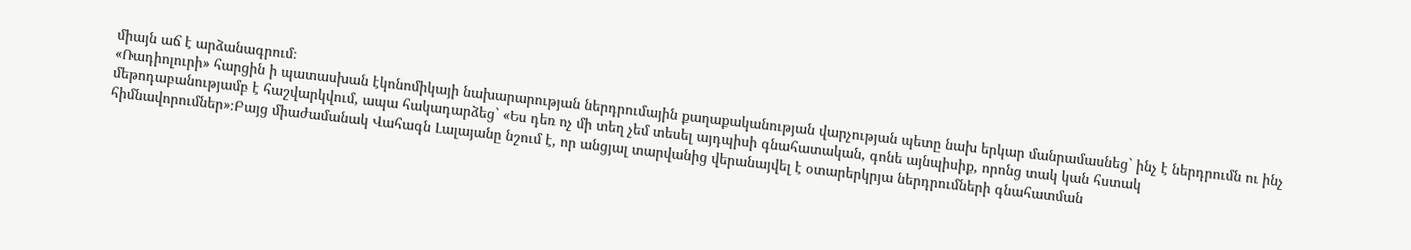միայն աճ է արձանագրում։
«Ռադիոլուրի» հարցին ի պատասխան էկոնոմիկայի նախարարության ներդրումային քաղաքականության վարչության պետը նախ երկար մանրամասնեց` ինչ է ներդրումն ու ինչ մեթոդաբանությամբ է հաշվարկվում, ապա հակադարձեց` «Ես դեռ ոչ մի տեղ չեմ տեսել այդպիսի գնահատական, գոնե այնպիսիք, որոնց տակ կան հստակ հիմնավորումներ»։Բայց միաժամանակ Վահագն Լալայանը նշում է, որ անցյալ տարվանից վերանայվել է օտարերկրյա ներդրումների գնահատման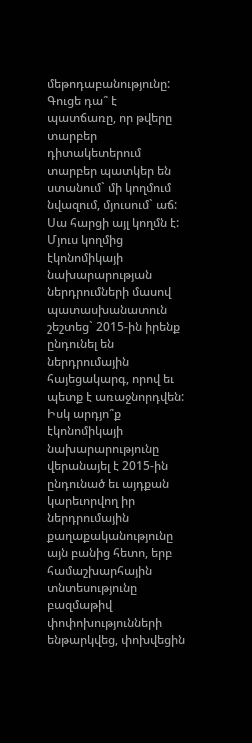մեթոդաբանությունը:
Գուցե դա՞ է պատճառը, որ թվերը տարբեր դիտակետերում տարբեր պատկեր են ստանում` մի կողմում նվազում, մյուսում` աճ: Սա հարցի այլ կողմն է: Մյուս կողմից էկոնոմիկայի նախարարության ներդրումների մասով պատասխանատուն շեշտեց` 2015-ին իրենք ընդունել են ներդրումային հայեցակարգ, որով եւ պետք է առաջնորդվեն:
Իսկ արդյո՞ք էկոնոմիկայի նախարարությունը վերանայել է 2015-ին ընդունած եւ այդքան կարեւորվող իր ներդրումային քաղաքականությունը այն բանից հետո, երբ համաշխարհային տնտեսությունը բազմաթիվ փոփոխությունների ենթարկվեց, փոխվեցին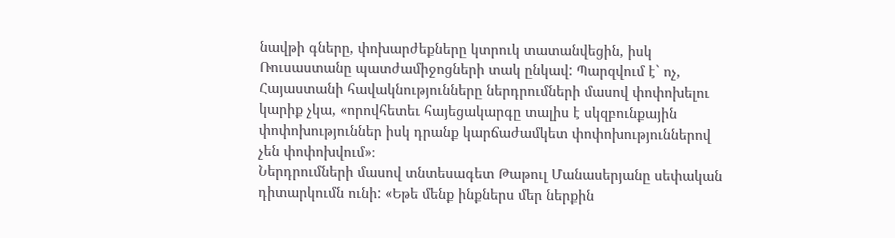նավթի գները, փոխարժեքները կտրուկ տատանվեցին, իսկ Ռուսաստանը պատժամիջոցների տակ ընկավ: Պարզվում է` ոչ, Հայաստանի հավակնությունները ներդրումների մասով փոփոխելու կարիք չկա, «որովհետեւ հայեցակարգը տալիս է սկզբունքային փոփոխություններ իսկ դրանք կարճաժամկետ փոփոխություններով չեն փոփոխվում»։
Ներդրումների մասով տնտեսագետ Թաթուլ Մանասերյանը սեփական դիտարկումն ունի: «Եթե մենք ինքներս մեր ներքին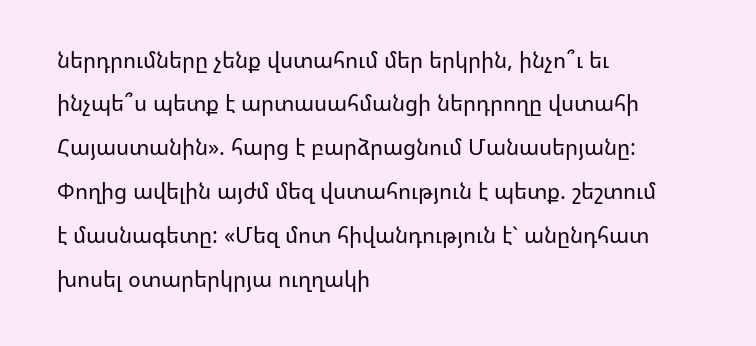ներդրումները չենք վստահում մեր երկրին, ինչո՞ւ եւ ինչպե՞ս պետք է արտասահմանցի ներդրողը վստահի Հայաստանին». հարց է բարձրացնում Մանասերյանը: Փողից ավելին այժմ մեզ վստահություն է պետք. շեշտում է մասնագետը: «Մեզ մոտ հիվանդություն է` անընդհատ խոսել օտարերկրյա ուղղակի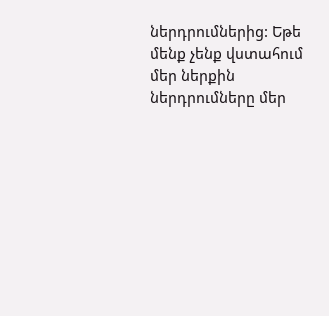ներդրումներից: Եթե մենք չենք վստահում մեր ներքին ներդրումները մեր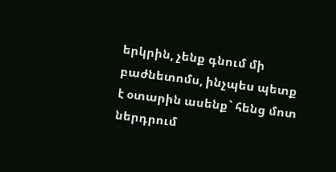երկրին, չենք գնում մի բաժնետոմս, ինչպես պետք է օտարին ասենք` հենց մոտ ներդրում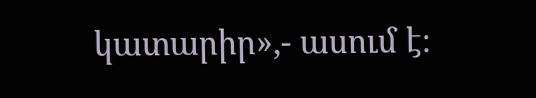կատարիր»,- ասում է։